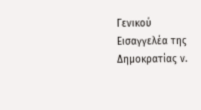Γενικού Εισαγγελέα της Δημοκρατίας ν.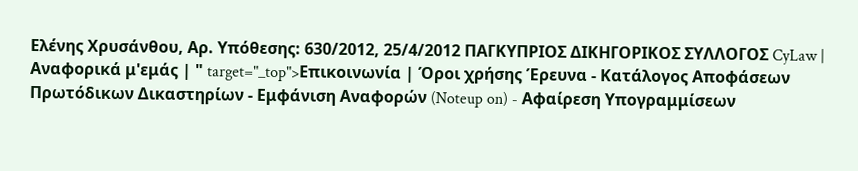Ελένης Χρυσάνθου, Αρ. Υπόθεσης: 630/2012, 25/4/2012 ΠΑΓΚΥΠΡΙΟΣ ΔΙΚΗΓΟΡΙΚΟΣ ΣΥΛΛΟΓΟΣ CyLaw | Αναφορικά μ'εμάς | " target="_top">Επικοινωνία | Όροι χρήσης Έρευνα - Κατάλογος Αποφάσεων Πρωτόδικων Δικαστηρίων - Εμφάνιση Αναφορών (Noteup on) - Αφαίρεση Υπογραμμίσεων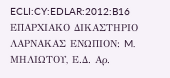ECLI:CY:EDLAR:2012:B16 ΕΠΑΡΧΙΑΚΟ ΔΙΚΑΣΤΗΡΙΟ ΛΑΡΝΑΚΑΣ ΕΝΩΠΙΟΝ: M. MΗΛΙΩΤΟΥ, Ε.Δ. Αρ.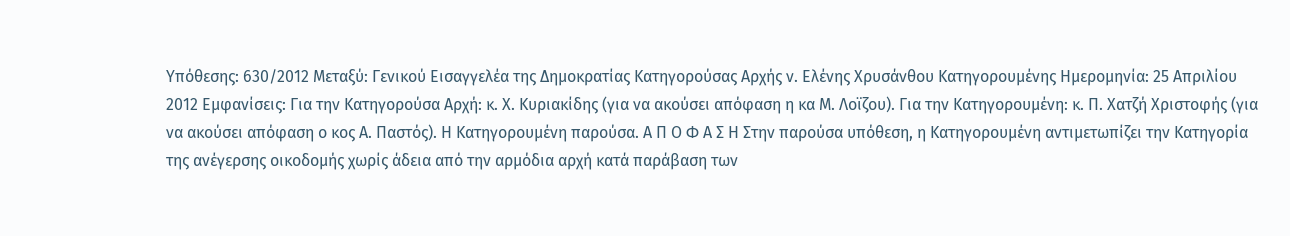Υπόθεσης: 630/2012 Μεταξύ: Γενικού Εισαγγελέα της Δημοκρατίας Κατηγορούσας Αρχής ν. Ελένης Χρυσάνθου Κατηγορουμένης Ημερομηνία: 25 Απριλίου 2012 Εμφανίσεις: Για την Κατηγορούσα Αρχή: κ. Χ. Κυριακίδης (για να ακούσει απόφαση η κα Μ. Λοϊζου). Για την Κατηγορουμένη: κ. Π. Χατζή Χριστοφής (για να ακούσει απόφαση ο κος Α. Παστός). Η Κατηγορουμένη παρούσα. Α Π Ο Φ Α Σ Η Στην παρούσα υπόθεση, η Κατηγορουμένη αντιμετωπίζει την Κατηγορία της ανέγερσης οικοδομής χωρίς άδεια από την αρμόδια αρχή κατά παράβαση των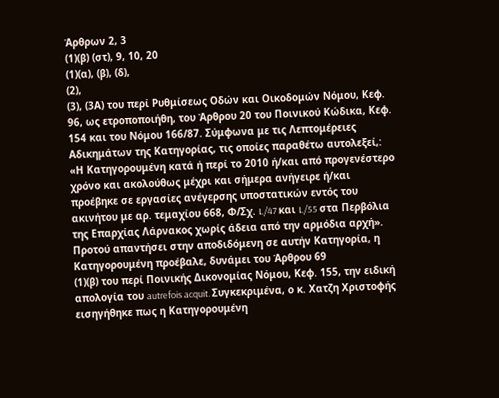Άρθρων 2, 3
(1)(β) (στ), 9, 10, 20
(1)(α), (β), (δ),
(2),
(3), (3Α) του περί Ρυθμίσεως Οδών και Οικοδομών Νόμου, Κεφ. 96, ως ετροποποιήθη, του Άρθρου 20 του Ποινικού Κώδικα, Κεφ. 154 και του Νόμου 166/87. Σύμφωνα με τις Λεπτομέρειες Αδικημάτων της Κατηγορίας, τις οποίες παραθέτω αυτολεξεί,: «Η Κατηγορουμένη κατά ή περί το 2010 ή/και από προγενέστερο χρόνο και ακολούθως μέχρι και σήμερα ανήγειρε ή/και προέβηκε σε εργασίες ανέγερσης υποστατικών εντός του ακινήτου με αρ. τεμαχίου 668, Φ/Σχ. L/47 και L/55 στα Περβόλια της Επαρχίας Λάρνακος χωρίς άδεια από την αρμόδια αρχή». Προτού απαντήσει στην αποδιδόμενη σε αυτήν Κατηγορία, η Κατηγορουμένη προέβαλε, δυνάμει του Άρθρου 69
(1)(β) του περί Ποινικής Δικονομίας Νόμου, Κεφ. 155, την ειδική απολογία του autrefois acquit. Συγκεκριμένα, ο κ. Χατζη Χριστοφής εισηγήθηκε πως η Κατηγορουμένη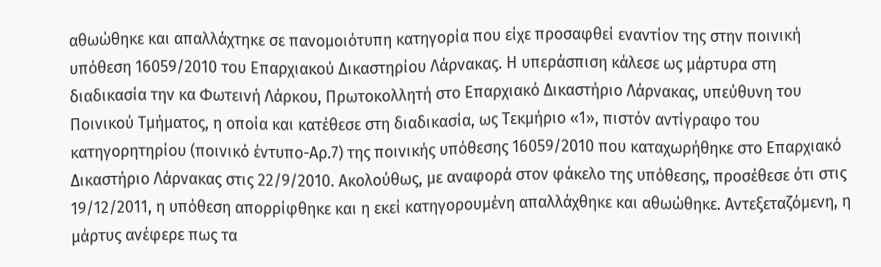αθωώθηκε και απαλλάχτηκε σε πανομοιότυπη κατηγορία που είχε προσαφθεί εναντίον της στην ποινική υπόθεση 16059/2010 του Επαρχιακού Δικαστηρίου Λάρνακας. Η υπεράσπιση κάλεσε ως μάρτυρα στη διαδικασία την κα Φωτεινή Λάρκου, Πρωτοκολλητή στο Επαρχιακό Δικαστήριο Λάρνακας, υπεύθυνη του Ποινικού Τμήματος, η οποία και κατέθεσε στη διαδικασία, ως Τεκμήριο «1», πιστόν αντίγραφο του κατηγορητηρίου (ποινικό έντυπο-Αρ.7) της ποινικής υπόθεσης 16059/2010 που καταχωρήθηκε στο Επαρχιακό Δικαστήριο Λάρνακας στις 22/9/2010. Ακολούθως, με αναφορά στον φάκελο της υπόθεσης, προσέθεσε ότι στις 19/12/2011, η υπόθεση απορρίφθηκε και η εκεί κατηγορουμένη απαλλάχθηκε και αθωώθηκε. Αντεξεταζόμενη, η μάρτυς ανέφερε πως τα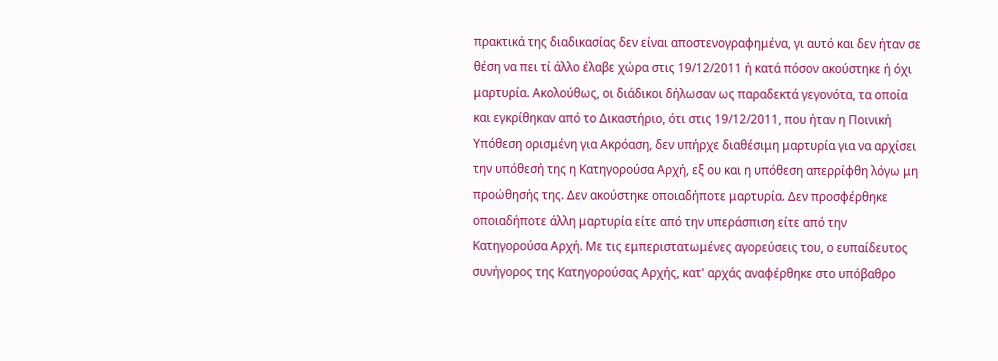πρακτικά της διαδικασίας δεν είναι αποστενογραφημένα, γι αυτό και δεν ήταν σε θέση να πει τί άλλο έλαβε χώρα στις 19/12/2011 ή κατά πόσον ακούστηκε ή όχι μαρτυρία. Ακολούθως, οι διάδικοι δήλωσαν ως παραδεκτά γεγονότα, τα οποία και εγκρίθηκαν από το Δικαστήριο, ότι στις 19/12/2011, που ήταν η Ποινική Υπόθεση ορισμένη για Ακρόαση, δεν υπήρχε διαθέσιμη μαρτυρία για να αρχίσει την υπόθεσή της η Κατηγορούσα Αρχή, εξ ου και η υπόθεση απερρίφθη λόγω μη προώθησής της. Δεν ακούστηκε οποιαδήποτε μαρτυρία. Δεν προσφέρθηκε οποιαδήποτε άλλη μαρτυρία είτε από την υπεράσπιση είτε από την Κατηγορούσα Αρχή. Με τις εμπεριστατωμένες αγορεύσεις του, ο ευπαίδευτος συνήγορος της Κατηγορούσας Αρχής, κατ' αρχάς αναφέρθηκε στο υπόβαθρο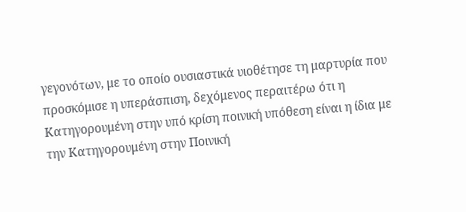γεγονότων, με το οποίο ουσιαστικά υιοθέτησε τη μαρτυρία που προσκόμισε η υπεράσπιση, δεχόμενος περαιτέρω ότι η Κατηγορουμένη στην υπό κρίση ποινική υπόθεση είναι η ίδια με την Κατηγορουμένη στην Ποινική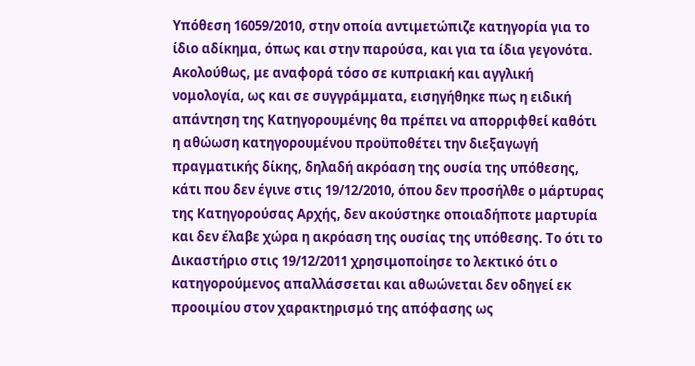Υπόθεση 16059/2010, στην οποία αντιμετώπιζε κατηγορία για το ίδιο αδίκημα, όπως και στην παρούσα, και για τα ίδια γεγονότα. Ακολούθως, με αναφορά τόσο σε κυπριακή και αγγλική νομολογία, ως και σε συγγράμματα, εισηγήθηκε πως η ειδική απάντηση της Κατηγορουμένης θα πρέπει να απορριφθεί καθότι η αθώωση κατηγορουμένου προϋποθέτει την διεξαγωγή πραγματικής δίκης, δηλαδή ακρόαση της ουσία της υπόθεσης, κάτι που δεν έγινε στις 19/12/2010, όπου δεν προσήλθε ο μάρτυρας της Κατηγορούσας Αρχής, δεν ακούστηκε οποιαδήποτε μαρτυρία και δεν έλαβε χώρα η ακρόαση της ουσίας της υπόθεσης. Το ότι το Δικαστήριο στις 19/12/2011 χρησιμοποίησε το λεκτικό ότι ο κατηγορούμενος απαλλάσσεται και αθωώνεται δεν οδηγεί εκ προοιμίου στον χαρακτηρισμό της απόφασης ως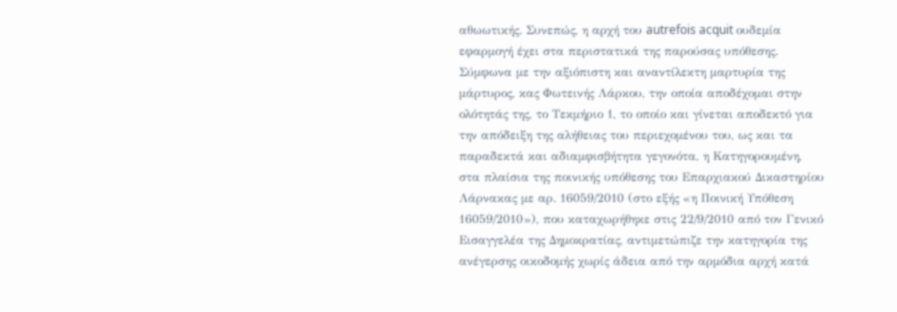αθωωτικής. Συνεπώς, η αρχή του autrefois acquit ουδεμία εφαρμογή έχει στα περιστατικά της παρούσας υπόθεσης. Σύμφωνα με την αξιόπιστη και αναντίλεκτη μαρτυρία της μάρτυρος, κας Φωτεινής Λάρκου, την οποία αποδέχομαι στην ολότητάς της, το Τεκμήριο 1, το οποίο και γίνεται αποδεκτό για την απόδειξη της αλήθειας του περιεχομένου του, ως και τα παραδεκτά και αδιαμφισβήτητα γεγονότα, η Κατηγορουμένη, στα πλαίσια της ποινικής υπόθεσης του Επαρχιακού Δικαστηρίου Λάρνακας με αρ. 16059/2010 (στο εξής «η Ποινική Υπόθεση 16059/2010»), που καταχωρήθηκε στις 22/9/2010 από τον Γενικό Εισαγγελέα της Δημοκρατίας, αντιμετώπιζε την κατηγορία της ανέγερσης οικοδομής χωρίς άδεια από την αρμόδια αρχή κατά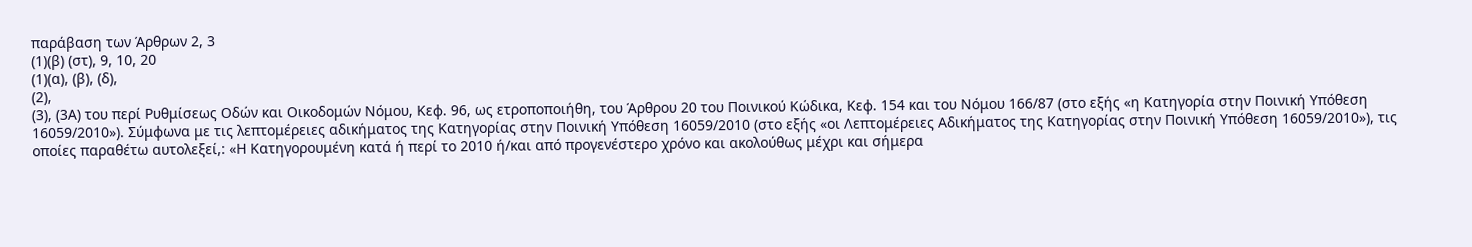παράβαση των Άρθρων 2, 3
(1)(β) (στ), 9, 10, 20
(1)(α), (β), (δ),
(2),
(3), (3Α) του περί Ρυθμίσεως Οδών και Οικοδομών Νόμου, Κεφ. 96, ως ετροποποιήθη, του Άρθρου 20 του Ποινικού Κώδικα, Κεφ. 154 και του Νόμου 166/87 (στο εξής «η Κατηγορία στην Ποινική Υπόθεση 16059/2010»). Σύμφωνα με τις λεπτομέρειες αδικήματος της Κατηγορίας στην Ποινική Υπόθεση 16059/2010 (στο εξής «οι Λεπτομέρειες Αδικήματος της Κατηγορίας στην Ποινική Υπόθεση 16059/2010»), τις οποίες παραθέτω αυτολεξεί,: «Η Κατηγορουμένη κατά ή περί το 2010 ή/και από προγενέστερο χρόνο και ακολούθως μέχρι και σήμερα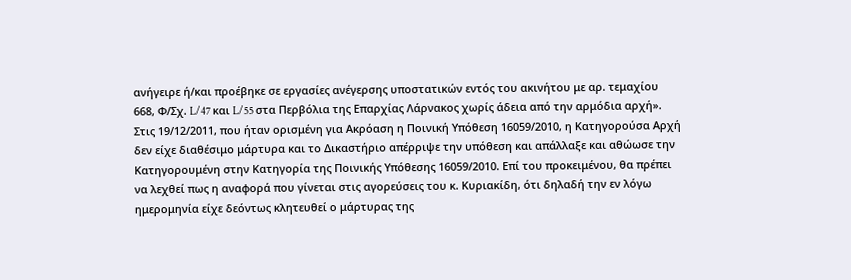ανήγειρε ή/και προέβηκε σε εργασίες ανέγερσης υποστατικών εντός του ακινήτου με αρ. τεμαχίου 668, Φ/Σχ. L/47 και L/55 στα Περβόλια της Επαρχίας Λάρνακος χωρίς άδεια από την αρμόδια αρχή». Στις 19/12/2011, που ήταν ορισμένη για Ακρόαση η Ποινική Υπόθεση 16059/2010, η Κατηγορούσα Αρχή δεν είχε διαθέσιμο μάρτυρα και το Δικαστήριο απέρριψε την υπόθεση και απάλλαξε και αθώωσε την Κατηγορουμένη στην Κατηγορία της Ποινικής Υπόθεσης 16059/2010. Επί του προκειμένου, θα πρέπει να λεχθεί πως η αναφορά που γίνεται στις αγορεύσεις του κ. Κυριακίδη, ότι δηλαδή την εν λόγω ημερομηνία είχε δεόντως κλητευθεί ο μάρτυρας της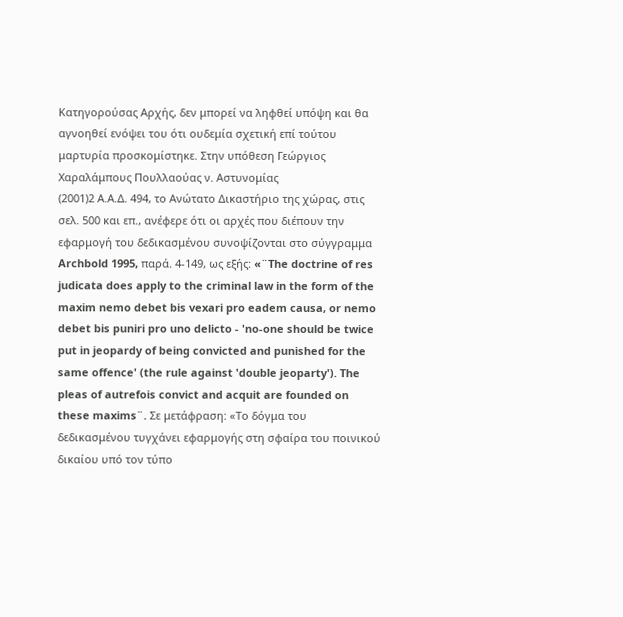Κατηγορούσας Αρχής, δεν μπορεί να ληφθεί υπόψη και θα αγνοηθεί ενόψει του ότι ουδεμία σχετική επί τούτου μαρτυρία προσκομίστηκε. Στην υπόθεση Γεώργιος Χαραλάμπους Πουλλαούας ν. Αστυνομίας
(2001)2 Α.Α.Δ. 494, το Ανώτατο Δικαστήριο της χώρας, στις σελ. 500 και επ., ανέφερε ότι οι αρχές που διέπουν την εφαρμογή του δεδικασμένου συνοψίζονται στο σύγγραμμα Archbold 1995, παρά. 4-149, ως εξής: «¨The doctrine of res judicata does apply to the criminal law in the form of the maxim nemo debet bis vexari pro eadem causa, or nemo debet bis puniri pro uno delicto - 'no-one should be twice put in jeopardy of being convicted and punished for the same offence' (the rule against 'double jeoparty'). The pleas of autrefois convict and acquit are founded on these maxims¨. Σε μετάφραση: «Το δόγμα του δεδικασμένου τυγχάνει εφαρμογής στη σφαίρα του ποινικού δικαίου υπό τον τύπο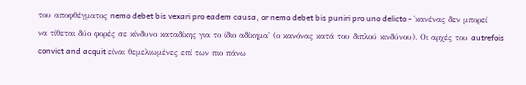του αποφθέγματος nemo debet bis vexari pro eadem causa, or nemo debet bis puniri pro uno delicto - 'κανένας δεν μπορεί να τίθεται δύο φορές σε κίνδυνο καταδίκης για το ίδιο αδίκημα' (ο κανόνας κατά του διπλού κινδύνου). Οι αρχές του autrefois convict and acquit είναι θεμελιωμένες επί των πιο πάνω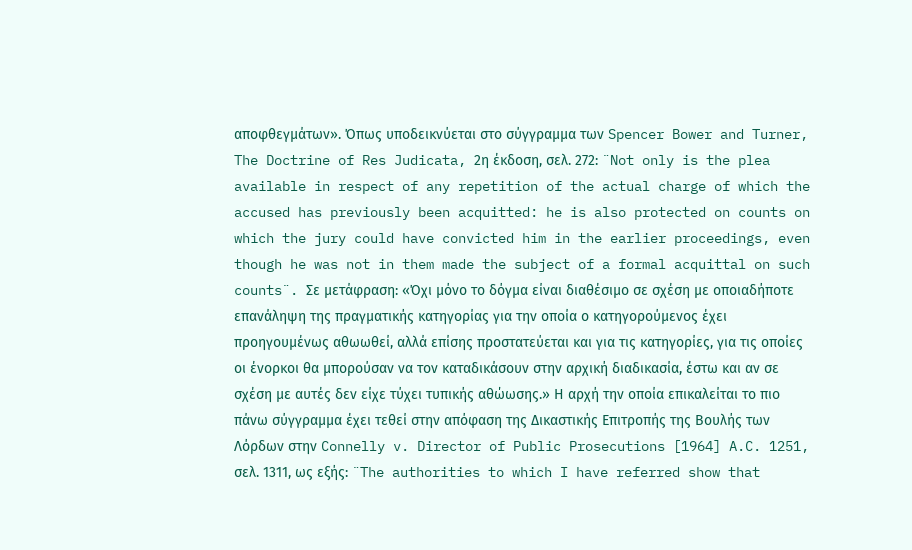αποφθεγμάτων». Όπως υποδεικνύεται στο σύγγραμμα των Spencer Bower and Turner, The Doctrine of Res Judicata, 2η έκδοση, σελ. 272: ¨Not only is the plea available in respect of any repetition of the actual charge of which the accused has previously been acquitted: he is also protected on counts on which the jury could have convicted him in the earlier proceedings, even though he was not in them made the subject of a formal acquittal on such counts¨. Σε μετάφραση: «Όχι μόνο το δόγμα είναι διαθέσιμο σε σχέση με οποιαδήποτε επανάληψη της πραγματικής κατηγορίας για την οποία ο κατηγορούμενος έχει προηγουμένως αθωωθεί, αλλά επίσης προστατεύεται και για τις κατηγορίες, για τις οποίες οι ένορκοι θα μπορούσαν να τον καταδικάσουν στην αρχική διαδικασία, έστω και αν σε σχέση με αυτές δεν είχε τύχει τυπικής αθώωσης.» Η αρχή την οποία επικαλείται το πιο πάνω σύγγραμμα έχει τεθεί στην απόφαση της Δικαστικής Επιτροπής της Βουλής των Λόρδων στην Connelly v. Director of Public Prosecutions [1964] A.C. 1251, σελ. 1311, ως εξής: ¨The authorities to which I have referred show that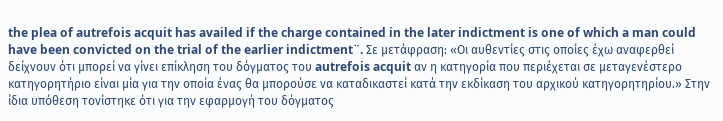the plea of autrefois acquit has availed if the charge contained in the later indictment is one of which a man could have been convicted on the trial of the earlier indictment¨. Σε μετάφραση: «Οι αυθεντίες στις οποίες έχω αναφερθεί δείχνουν ότι μπορεί να γίνει επίκληση του δόγματος του autrefois acquit αν η κατηγορία που περιέχεται σε μεταγενέστερο κατηγορητήριο είναι μία για την οποία ένας θα μπορούσε να καταδικαστεί κατά την εκδίκαση του αρχικού κατηγορητηρίου.» Στην ίδια υπόθεση τονίστηκε ότι για την εφαρμογή του δόγματος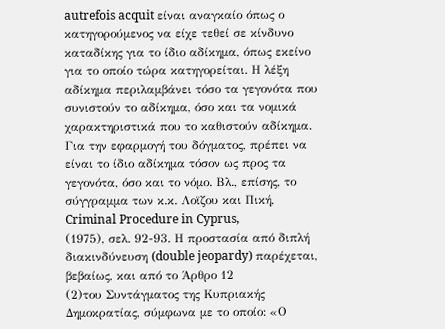autrefois acquit είναι αναγκαίο όπως ο κατηγορούμενος να είχε τεθεί σε κίνδυνο καταδίκης για το ίδιο αδίκημα, όπως εκείνο για το οποίο τώρα κατηγορείται. Η λέξη αδίκημα περιλαμβάνει τόσο τα γεγονότα που συνιστούν το αδίκημα, όσο και τα νομικά χαρακτηριστικά που το καθιστούν αδίκημα. Για την εφαρμογή του δόγματος, πρέπει να είναι το ίδιο αδίκημα τόσον ως προς τα γεγονότα, όσο και το νόμο. Βλ., επίσης, το σύγγραμμα των κ.κ. Λοϊζου και Πική, Criminal Procedure in Cyprus,
(1975), σελ. 92-93. Η προστασία από διπλή διακινδύνευση (double jeopardy) παρέχεται, βεβαίως, και από το Άρθρο 12
(2)του Συντάγματος της Κυπριακής Δημοκρατίας, σύμφωνα με το οποίο: «Ο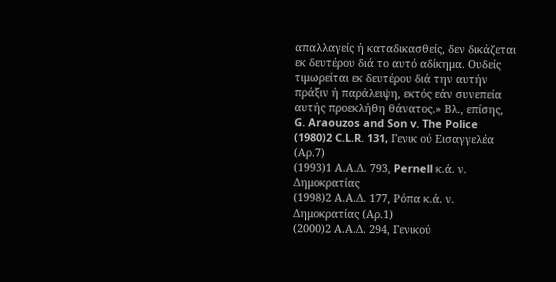απαλλαγείς ή καταδικασθείς, δεν δικάζεται εκ δευτέρου διά το αυτό αδίκημα. Ουδείς τιμωρείται εκ δευτέρου διά την αυτήν πράξιν ή παράλειψη, εκτός εάν συνεπεία αυτής προεκλήθη θάνατος.» Βλ., επίσης, G. Araouzos and Son v. The Police
(1980)2 C.L.R. 131, Γενικ oύ Εισαγγελέα (Αρ.7)
(1993)1 Α.Α.Δ. 793, Pernell κ.ά. ν. Δημοκρατίας
(1998)2 Α.Α.Δ. 177, Ρόπα κ.ά. ν. Δημοκρατίας (Αρ.1)
(2000)2 Α.Α.Δ. 294, Γενικού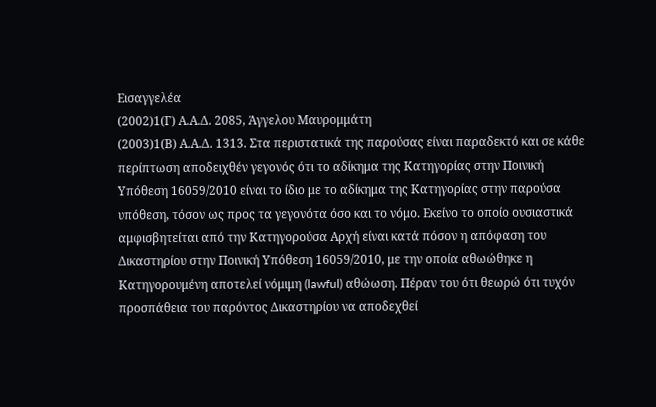Εισαγγελέα
(2002)1(Γ) Α.Α.Δ. 2085, Άγγελου Μαυρομμάτη
(2003)1(Β) Α.Α.Δ. 1313. Στα περιστατικά της παρούσας είναι παραδεκτό και σε κάθε περίπτωση αποδειχθέν γεγονός ότι το αδίκημα της Κατηγορίας στην Ποινική Υπόθεση 16059/2010 είναι το ίδιο με το αδίκημα της Κατηγορίας στην παρούσα υπόθεση, τόσον ως προς τα γεγονότα όσο και το νόμο. Εκείνο το οποίο ουσιαστικά αμφισβητείται από την Κατηγορούσα Αρχή είναι κατά πόσον η απόφαση του Δικαστηρίου στην Ποινική Υπόθεση 16059/2010, με την οποία αθωώθηκε η Κατηγορουμένη αποτελεί νόμιμη (lawful) αθώωση. Πέραν του ότι θεωρώ ότι τυχόν προσπάθεια του παρόντος Δικαστηρίου να αποδεχθεί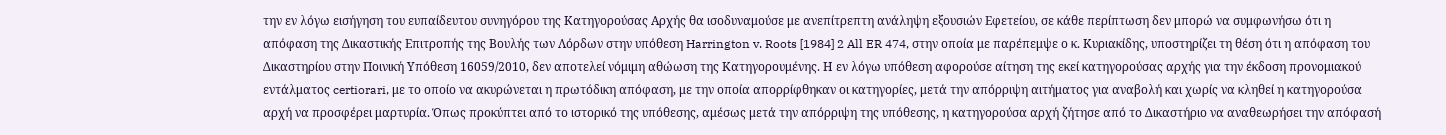την εν λόγω εισήγηση του ευπαίδευτου συνηγόρου της Κατηγορούσας Αρχής θα ισοδυναμούσε με ανεπίτρεπτη ανάληψη εξουσιών Εφετείου, σε κάθε περίπτωση δεν μπορώ να συμφωνήσω ότι η απόφαση της Δικαστικής Επιτροπής της Βουλής των Λόρδων στην υπόθεση Harrington v. Roots [1984] 2 All ER 474, στην οποία με παρέπεμψε ο κ. Κυριακίδης, υποστηρίζει τη θέση ότι η απόφαση του Δικαστηρίου στην Ποινική Υπόθεση 16059/2010, δεν αποτελεί νόμιμη αθώωση της Κατηγορουμένης. Η εν λόγω υπόθεση αφορούσε αίτηση της εκεί κατηγορούσας αρχής για την έκδοση προνομιακού εντάλματος certiorari, με το οποίο να ακυρώνεται η πρωτόδικη απόφαση, με την οποία απορρίφθηκαν οι κατηγορίες, μετά την απόρριψη αιτήματος για αναβολή και χωρίς να κληθεί η κατηγορούσα αρχή να προσφέρει μαρτυρία. Όπως προκύπτει από το ιστορικό της υπόθεσης, αμέσως μετά την απόρριψη της υπόθεσης, η κατηγορούσα αρχή ζήτησε από το Δικαστήριο να αναθεωρήσει την απόφασή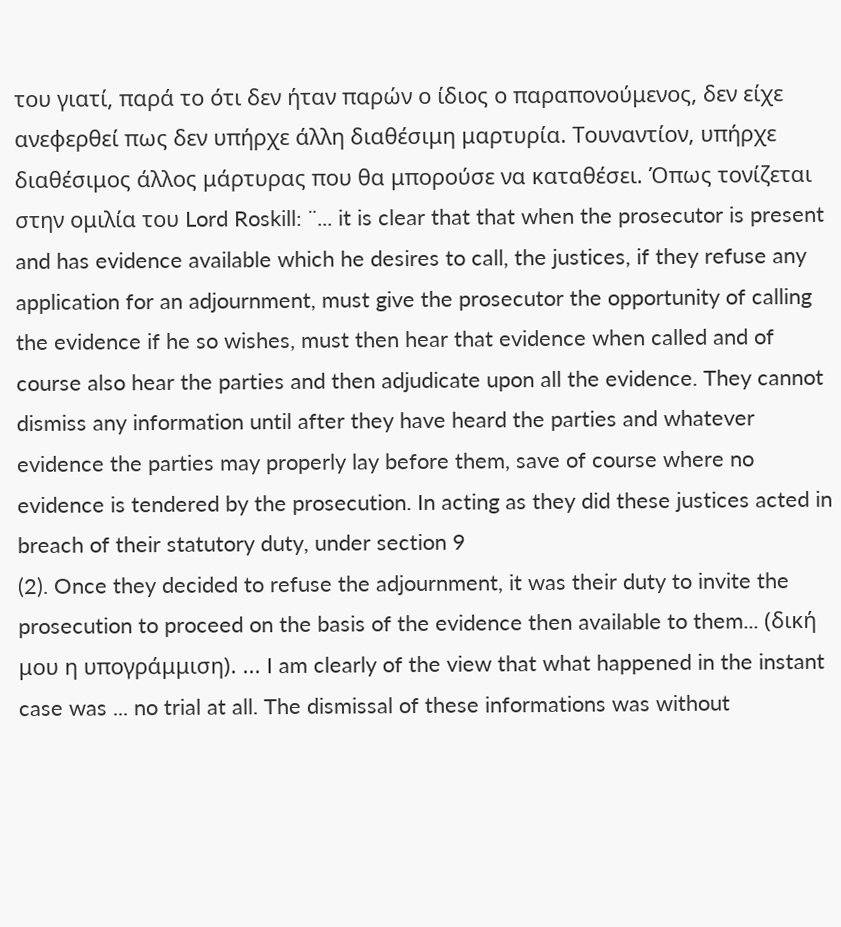του γιατί, παρά το ότι δεν ήταν παρών ο ίδιος ο παραπονούμενος, δεν είχε ανεφερθεί πως δεν υπήρχε άλλη διαθέσιμη μαρτυρία. Τουναντίον, υπήρχε διαθέσιμος άλλος μάρτυρας που θα μπορούσε να καταθέσει. Όπως τονίζεται στην ομιλία του Lord Roskill: ¨... it is clear that that when the prosecutor is present and has evidence available which he desires to call, the justices, if they refuse any application for an adjournment, must give the prosecutor the opportunity of calling the evidence if he so wishes, must then hear that evidence when called and of course also hear the parties and then adjudicate upon all the evidence. They cannot dismiss any information until after they have heard the parties and whatever evidence the parties may properly lay before them, save of course where no evidence is tendered by the prosecution. In acting as they did these justices acted in breach of their statutory duty, under section 9
(2). Once they decided to refuse the adjournment, it was their duty to invite the prosecution to proceed on the basis of the evidence then available to them... (δική μου η υπογράμμιση). ... I am clearly of the view that what happened in the instant case was ... no trial at all. The dismissal of these informations was without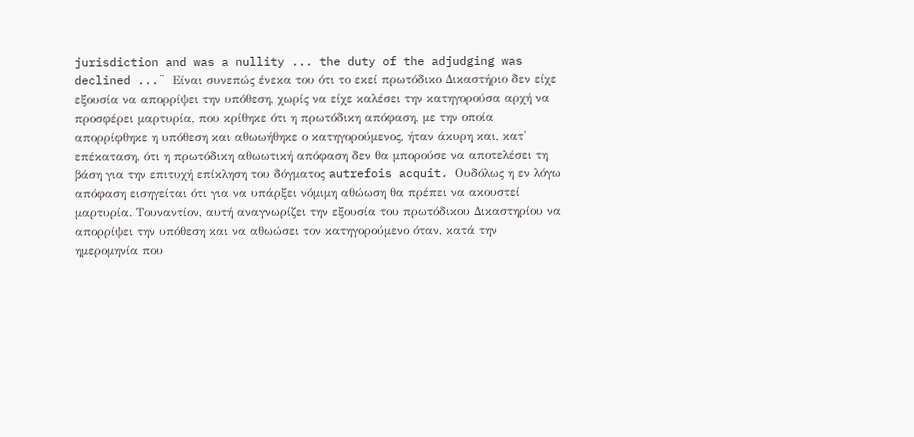jurisdiction and was a nullity ... the duty of the adjudging was declined ...¨ Είναι συνεπώς ένεκα του ότι το εκεί πρωτόδικο Δικαστήριο δεν είχε εξουσία να απορρίψει την υπόθεση, χωρίς να είχε καλέσει την κατηγορούσα αρχή να προσφέρει μαρτυρία, που κρίθηκε ότι η πρωτόδικη απόφαση, με την οποία απορρίφθηκε η υπόθεση και αθωωήθηκε ο κατηγορούμενος, ήταν άκυρη και, κατ' επέκαταση, ότι η πρωτόδικη αθωωτική απόφαση δεν θα μπορούσε να αποτελέσει τη βάση για την επιτυχή επίκληση του δόγματος autrefois acquit. Ουδόλως η εν λόγω απόφαση εισηγείται ότι για να υπάρξει νόμιμη αθώωση θα πρέπει να ακουστεί μαρτυρία. Τουναντίον, αυτή αναγνωρίζει την εξουσία του πρωτόδικου Δικαστηρίου να απορρίψει την υπόθεση και να αθωώσει τον κατηγορούμενο όταν, κατά την ημερομηνία που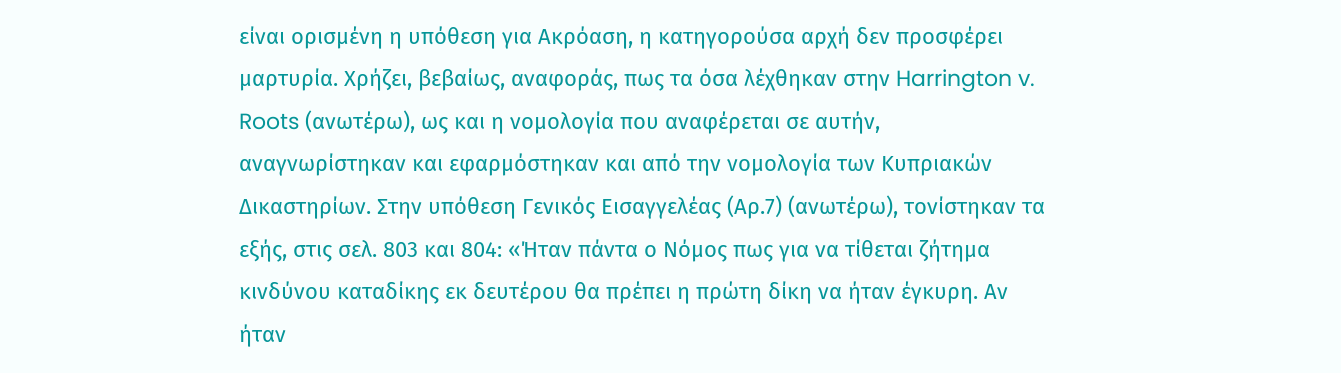είναι ορισμένη η υπόθεση για Ακρόαση, η κατηγορούσα αρχή δεν προσφέρει μαρτυρία. Χρήζει, βεβαίως, αναφοράς, πως τα όσα λέχθηκαν στην Harrington v. Roots (ανωτέρω), ως και η νομολογία που αναφέρεται σε αυτήν, αναγνωρίστηκαν και εφαρμόστηκαν και από την νομολογία των Κυπριακών Δικαστηρίων. Στην υπόθεση Γενικός Εισαγγελέας (Αρ.7) (ανωτέρω), τονίστηκαν τα εξής, στις σελ. 803 και 804: «Ήταν πάντα ο Νόμος πως για να τίθεται ζήτημα κινδύνου καταδίκης εκ δευτέρου θα πρέπει η πρώτη δίκη να ήταν έγκυρη. Αν ήταν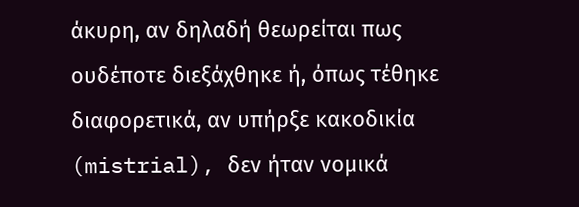άκυρη, αν δηλαδή θεωρείται πως ουδέποτε διεξάχθηκε ή, όπως τέθηκε διαφορετικά, αν υπήρξε κακοδικία (mistrial), δεν ήταν νομικά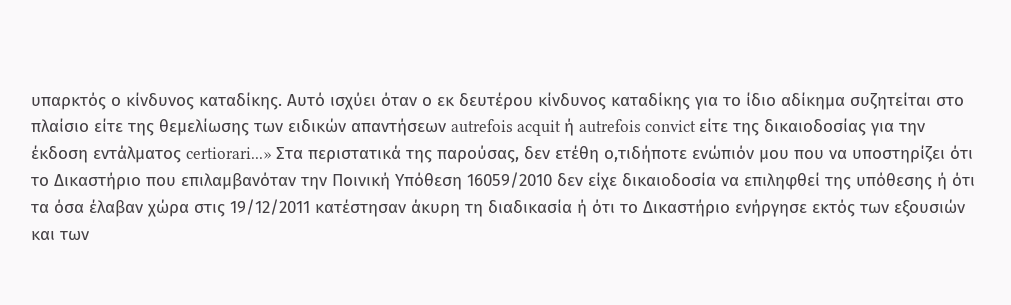υπαρκτός ο κίνδυνος καταδίκης. Αυτό ισχύει όταν ο εκ δευτέρου κίνδυνος καταδίκης για το ίδιο αδίκημα συζητείται στο πλαίσιο είτε της θεμελίωσης των ειδικών απαντήσεων autrefois acquit ή autrefois convict είτε της δικαιοδοσίας για την έκδοση εντάλματος certiorari...» Στα περιστατικά της παρούσας, δεν ετέθη ο,τιδήποτε ενώπιόν μου που να υποστηρίζει ότι το Δικαστήριο που επιλαμβανόταν την Ποινική Υπόθεση 16059/2010 δεν είχε δικαιοδοσία να επιληφθεί της υπόθεσης ή ότι τα όσα έλαβαν χώρα στις 19/12/2011 κατέστησαν άκυρη τη διαδικασία ή ότι το Δικαστήριο ενήργησε εκτός των εξουσιών και των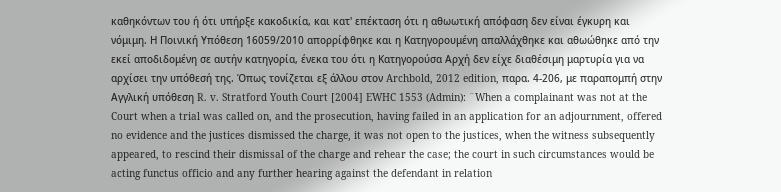καθηκόντων του ή ότι υπήρξε κακοδικία, και κατ' επέκταση ότι η αθωωτική απόφαση δεν είναι έγκυρη και νόμιμη. Η Ποινική Υπόθεση 16059/2010 απορρίφθηκε και η Κατηγορουμένη απαλλάχθηκε και αθωώθηκε από την εκεί αποδιδομένη σε αυτήν κατηγορία, ένεκα του ότι η Κατηγορούσα Αρχή δεν είχε διαθέσιμη μαρτυρία για να αρχίσει την υπόθεσή της. Όπως τονίζεται εξ άλλου στον Archbold, 2012 edition, παρα. 4-206, με παραπομπή στην Αγγλική υπόθεση R. v. Stratford Youth Court [2004] EWHC 1553 (Admin): ¨When a complainant was not at the Court when a trial was called on, and the prosecution, having failed in an application for an adjournment, offered no evidence and the justices dismissed the charge, it was not open to the justices, when the witness subsequently appeared, to rescind their dismissal of the charge and rehear the case; the court in such circumstances would be acting functus officio and any further hearing against the defendant in relation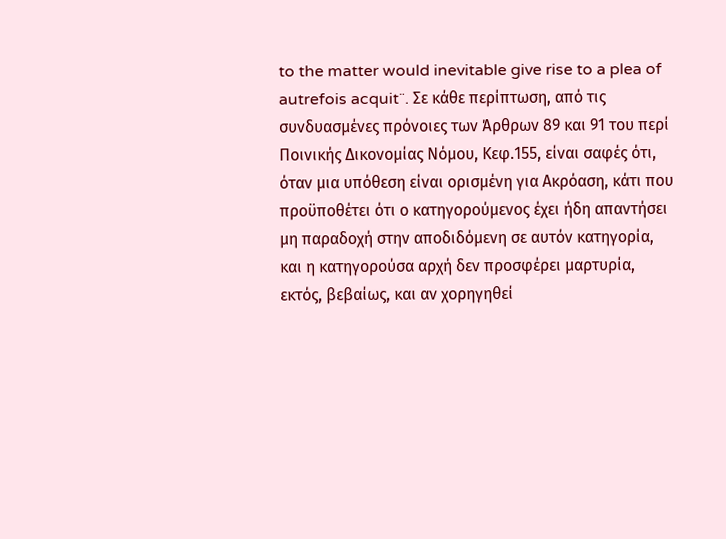to the matter would inevitable give rise to a plea of autrefois acquit¨. Σε κάθε περίπτωση, από τις συνδυασμένες πρόνοιες των Άρθρων 89 και 91 του περί Ποινικής Δικονομίας Νόμου, Κεφ.155, είναι σαφές ότι, όταν μια υπόθεση είναι ορισμένη για Ακρόαση, κάτι που προϋποθέτει ότι ο κατηγορούμενος έχει ήδη απαντήσει μη παραδοχή στην αποδιδόμενη σε αυτόν κατηγορία, και η κατηγορούσα αρχή δεν προσφέρει μαρτυρία, εκτός, βεβαίως, και αν χορηγηθεί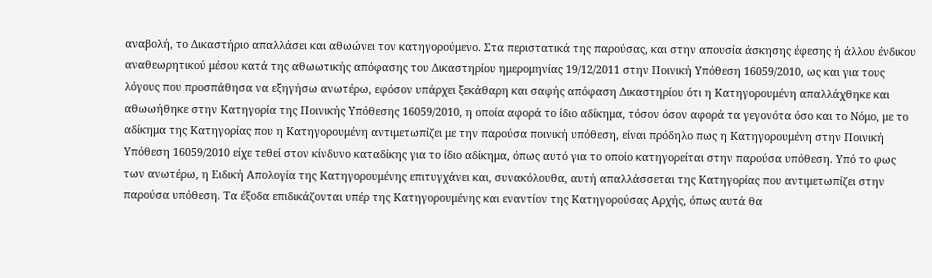αναβολή, το Δικαστήριο απαλλάσει και αθωώνει τον κατηγορούμενο. Στα περιστατικά της παρούσας, και στην απουσία άσκησης έφεσης ή άλλου ένδικου αναθεωρητικού μέσου κατά της αθωωτικής απόφασης του Δικαστηρίου ημερομηνίας 19/12/2011 στην Ποινική Υπόθεση 16059/2010, ως και για τους λόγους που προσπάθησα να εξηγήσω ανωτέρω, εφόσον υπάρχει ξεκάθαρη και σαφής απόφαση Δικαστηρίου ότι η Κατηγορουμένη απαλλάχθηκε και αθωωήθηκε στην Κατηγορία της Ποινικής Υπόθεσης 16059/2010, η οποία αφορά το ίδιο αδίκημα, τόσον όσον αφορά τα γεγονότα όσο και το Νόμο, με το αδίκημα της Κατηγορίας που η Κατηγορουμένη αντιμετωπίζει με την παρούσα ποινική υπόθεση, είναι πρόδηλο πως η Κατηγορουμένη στην Ποινική Υπόθεση 16059/2010 είχε τεθεί στον κίνδυνο καταδίκης για το ίδιο αδίκημα, όπως αυτό για το οποίο κατηγορείται στην παρούσα υπόθεση. Υπό το φως των ανωτέρω, η Ειδική Απολογία της Κατηγορουμένης επιτυγχάνει και, συνακόλουθα, αυτή απαλλάσσεται της Κατηγορίας που αντιμετωπίζει στην παρούσα υπόθεση. Τα έξοδα επιδικάζονται υπέρ της Κατηγορουμένης και εναντίον της Κατηγορούσας Αρχής, όπως αυτά θα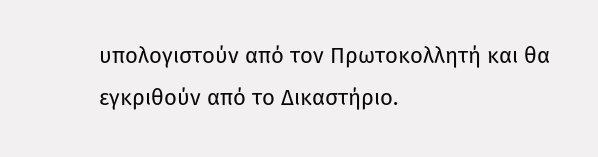υπολογιστούν από τον Πρωτοκολλητή και θα εγκριθούν από το Δικαστήριο.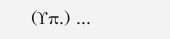(Υπ.) ...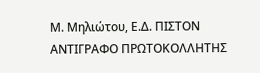Μ. Μηλιώτου, Ε.Δ. ΠΙΣΤΟΝ ΑΝΤΙΓΡΑΦΟ ΠΡΩΤΟΚΟΛΛΗΤΗΣ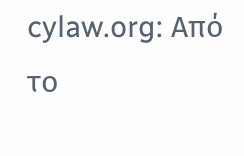cylaw.org: Από το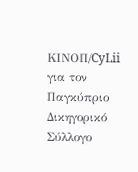ΚΙΝOΠ/CyLii για τον Παγκύπριο Δικηγορικό Σύλλογο